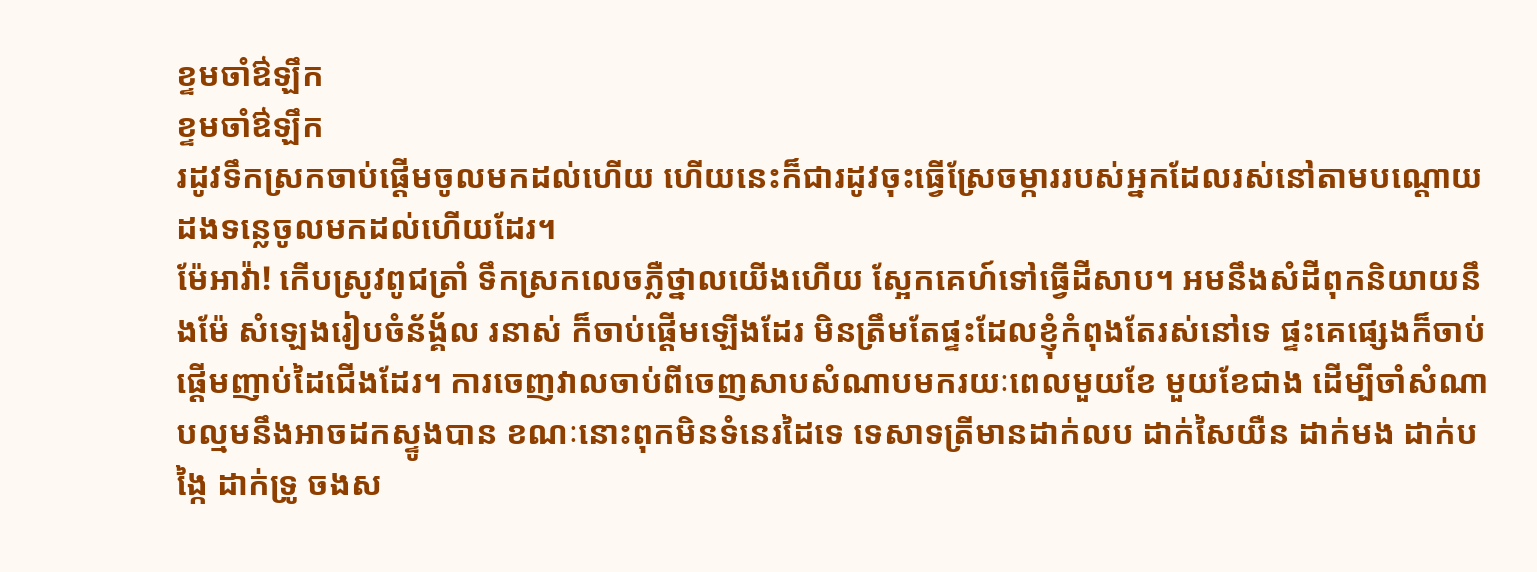ខ្ទមចាំឳឡឹក
ខ្ទមចាំឳឡឹក
រដូវទឹកស្រកចាប់ផ្ដើមចូលមកដល់ហើយ ហើយនេះក៏ជារដូវចុះធ្វើស្រែចម្ការរបស់អ្នកដែលរស់នៅតាមបណ្ដោយដងទន្លេចូលមកដល់ហើយដែរ។
ម៉ែអាវ៉ា! កើបស្រូវពូជត្រាំ ទឹកស្រកលេចភ្លឺថ្នាលយើងហើយ ស្អែកគេហ៍ទៅធ្វើដីសាប។ អមនឹងសំដីពុកនិយាយនឹងម៉ែ សំឡេងរៀបចំន័ង្គ័ល រនាស់ ក៏ចាប់ផ្ដើមឡើងដែរ មិនត្រឹមតែផ្ទះដែលខ្ញុំកំពុងតែរស់នៅទេ ផ្ទះគេផ្សេងក៏ចាប់ផ្ដើមញាប់ដៃជើងដែរ។ ការចេញវាលចាប់ពីចេញសាបសំណាបមករយៈពេលមួយខែ មួយខែជាង ដើម្បីចាំសំណាបល្មមនឹងអាចដកស្ទូងបាន ខណៈនោះពុកមិនទំនេរដៃទេ ទេសាទត្រីមានដាក់លប ដាក់សៃយឺន ដាក់មង ដាក់បង្កៃ ដាក់ទ្រូ ចងស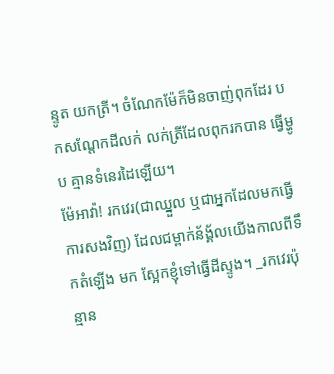ន្ទូត យកត្រី។ ចំណែកម៉ែក៏មិនចាញ់ពុកដែរ បកសណ្ដែកដីលក់ លក់ត្រីដែលពុករកបាន ធ្វើម្ហូប គ្មានទំនេរដៃឡើយ។
ម៉ែអាវ៉ា! រកវេរ(ជាឈ្នួល ឬជាអ្នកដែលមកធ្វើការសងវិញ) ដែលជម្ពាក់ន័ង្គ័លយើងកាលពីទឹកតំឡើង មក ស្អែកខ្ញុំទៅធ្វើដីស្ទូង។ _រកវេរប៉ុន្មាន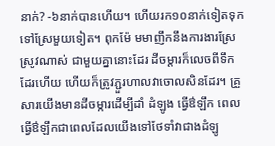នាក់? -៦នាក់បានហើយ។ ហើយរក១០នាក់ទៀតទុកទៅស្រែមួយទៀត។ ពុកម៉ែ មមាញឹកនឹងការងារស្រែស្រូវណាស់ ជាមួយគ្នានោះដែរ ដីចម្ដារក៏លេចពីទឹកដែរហើយ ហើយក៏ត្រូវភ្ជួរហាលវាចោលសិនដែរ។ គ្រួសារយើងមានដីចម្ការដើម្បីដាំ ដំឡូង ធ្វើឳឡឹក ពេលធ្វើឳឡឹកជាពេលដែលយើងទៅថែទាំវាជាងដំឡូ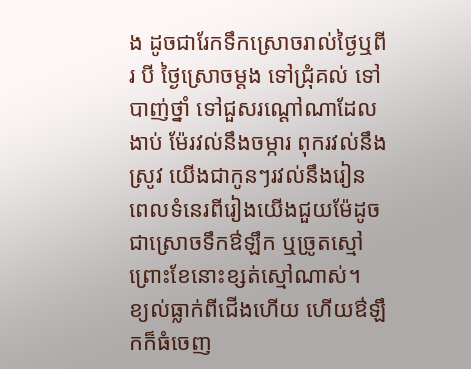ង ដូចជារែកទឹកស្រោចរាល់ថ្ងៃឬពីរ បី ថ្ងៃស្រោចម្ដង ទៅជ្រុំគល់ ទៅបាញ់ថ្នាំ ទៅជួសរណ្ដៅណាដែលងាប់ ម៉ែរវល់នឹងចម្ការ ពុករវល់នឹងស្រូវ យើងជាកូនៗរវល់នឹងរៀន ពេលទំនេរពីរៀងយើងជួយម៉ែដូចជាស្រោចទឹកឳឡឹក ឬច្រូតស្មៅព្រោះខែនោះខ្សត់ស្មៅណាស់។
ខ្យល់ធ្លាក់ពីជើងហើយ ហើយឳឡឹកក៏ធំចេញ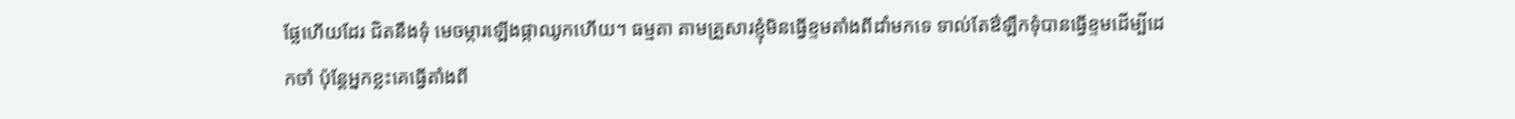ផ្លែហើយដែរ ជិតនឹងទុំ មេចម្ការឡើងផ្កាឈូកហើយ។ ធម្មតា តាមគ្រួសារខ្ញុំមិនធ្វើខ្ទមតាំងពីដាំមកទេ ទាល់តែឳឡឹកទុំបានធ្វើខ្ទមដើម្បីដេកចាំ ប៉ុន្តែអ្នកខ្លះគេធ្វើតាំងពី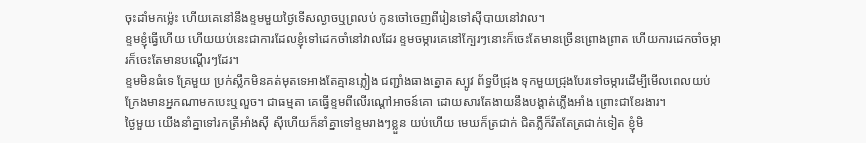ចុះដាំមកម្ល៉េះ ហើយគេនៅនឹងខ្ទមមួយថ្ងៃទើសល្ងាចឬព្រលប់ កូនចៅចេញពីរៀនទៅស៊ីបាយនៅវាល។
ខ្ទមខ្ញុំធ្វើហើយ ហើយយប់នេះជាការដែលខ្ញុំទៅដេកចាំនៅវាលដែរ ខ្ទមចម្ការគេនៅក្បែរៗនោះក៏ចេះតែមានច្រើនព្រោងព្រាត ហើយការដេកចាំចម្ការក៏ចេះតែមានបណ្ដើរៗដែរ។
ខ្ទមមិនធំទេ គ្រែមួយ ប្រក់ស្លឹកមិនគត់មុតទេអាងតែគ្មានភ្លៀង ជញ្ជាំងធាងត្នោត ស្បូវ ព័ទ្ធបីជ្រុង ទុកមួយជ្រុងបែរទៅចម្ការដើម្បីមើលពេលយប់ក្រែងមានអ្នកណាមកបេះឬលួច។ ជាធម្មតា គេធ្វើខ្ទមពីលើរណ្ដៅអាចន៍គោ ដោយសារតែងាយនឹងបង្ដាត់ភ្លើងអាំង ព្រោះជាខែរងារ។
ថ្ងៃមួយ យើងនាំគ្នាទៅរកត្រីអាំងស៊ី ស៊ីហើយក៏នាំគ្នាទៅខ្ទមរាងៗខ្លួន យប់ហើយ មេឃក៏ត្រជាក់ ជិតភ្លឺក៏រឹតតែត្រជាក់ទៀត ខ្ញុំមិ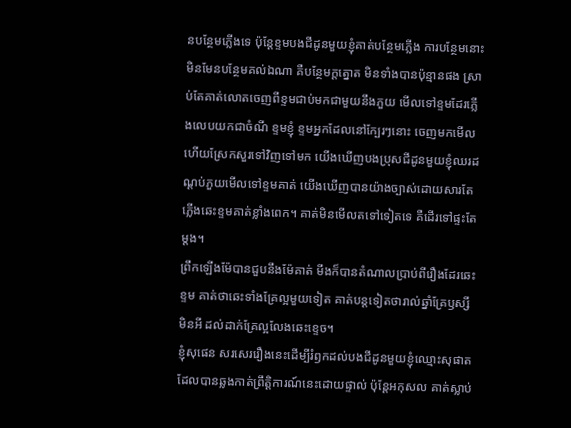នបន្ថែមភ្លើងទេ ប៉ុន្តែខ្ទមបងជីដូនមួយខ្ញុំគាត់បន្ថែមភ្លើង ការបន្ថែមនោះមិនមែនបន្ថែមគល់ឯណា គឺបន្ថែមក្ដត្នោត មិនទាំងបានប៉ុន្មានផង ស្រាប់តែគាត់លោតចេញពីខ្ទមជាប់មកជាមួយនឹងភួយ មើលទៅខ្ទមដែរភ្លើងលេបយកជាចំណី ខ្ទមខ្ញុំ ខ្ទមអ្នកដែលនៅក្បែរៗនោះ ចេញមកមើល ហើយស្រែកសួរទៅវិញទៅមក យើងឃើញបងប្រុសជីដូនមួយខ្ញុំឈរដណ្ដប់ភួយមើលទៅខ្ទមគាត់ យើងឃើញបានយ៉ាងច្បាស់ដោយសារតែភ្លើងឆេះខ្ទមគាត់ខ្លាំងពេក។ គាត់មិនមើលតទៅទៀតទេ គឺដើរទៅផ្ទះតែម្ដង។
ព្រឹកឡើងម៉ែបានជួបនឹងម៉ែគាត់ មីងក៏បានតំណាលប្រាប់ពីរឿងដែរឆេះខ្ទម គាត់ថាឆេះទាំងគ្រែល្អមួយទៀត គាត់បន្តទៀតថារាល់ឆ្នាំគ្រែឫស្សីមិនអី ដល់ដាក់គ្រែល្អលែងឆេះខ្ទេច។
ខ្ញុំសុផេន សរសេររឿងនេះដើម្បីរំឭកដល់បងជីដូនមួយខ្ញុំឈ្មោះសុផាតដែលបានឆ្លងកាត់ព្រឹត្តិការណ៍នេះដោយផ្ទាល់ ប៉ុន្តែអកុសល គាត់ស្លាប់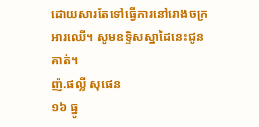ដោយសារតែទៅធ្វើការនៅរោងចក្រអារឈើ។ សូមឧទ្ទិសស្នាដៃនេះជូនគាត់។
ញ៉.ផល្លី សុផេន
១៦ ធ្នូ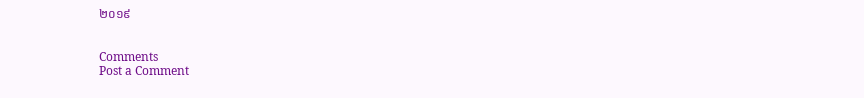២០១៩


Comments
Post a Comment